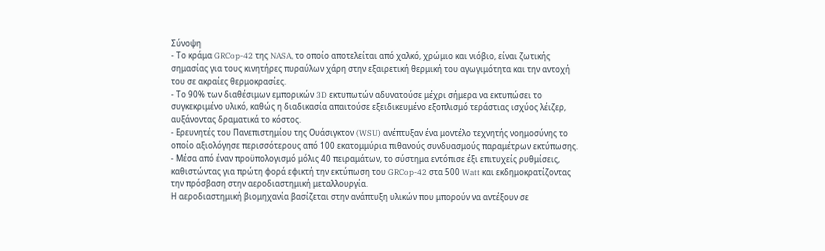Σύνοψη
- Το κράμα GRCop-42 της NASA, το οποίο αποτελείται από χαλκό, χρώμιο και νιόβιο, είναι ζωτικής σημασίας για τους κινητήρες πυραύλων χάρη στην εξαιρετική θερμική του αγωγιμότητα και την αντοχή του σε ακραίες θερμοκρασίες.
- Το 90% των διαθέσιμων εμπορικών 3D εκτυπωτών αδυνατούσε μέχρι σήμερα να εκτυπώσει το συγκεκριμένο υλικό, καθώς η διαδικασία απαιτούσε εξειδικευμένο εξοπλισμό τεράστιας ισχύος λέιζερ, αυξάνοντας δραματικά το κόστος.
- Ερευνητές του Πανεπιστημίου της Ουάσιγκτον (WSU) ανέπτυξαν ένα μοντέλο τεχνητής νοημοσύνης το οποίο αξιολόγησε περισσότερους από 100 εκατομμύρια πιθανούς συνδυασμούς παραμέτρων εκτύπωσης.
- Μέσα από έναν προϋπολογισμό μόλις 40 πειραμάτων, το σύστημα εντόπισε έξι επιτυχείς ρυθμίσεις, καθιστώντας για πρώτη φορά εφικτή την εκτύπωση του GRCop-42 στα 500 Watt και εκδημοκρατίζοντας την πρόσβαση στην αεροδιαστημική μεταλλουργία.
Η αεροδιαστημική βιομηχανία βασίζεται στην ανάπτυξη υλικών που μπορούν να αντέξουν σε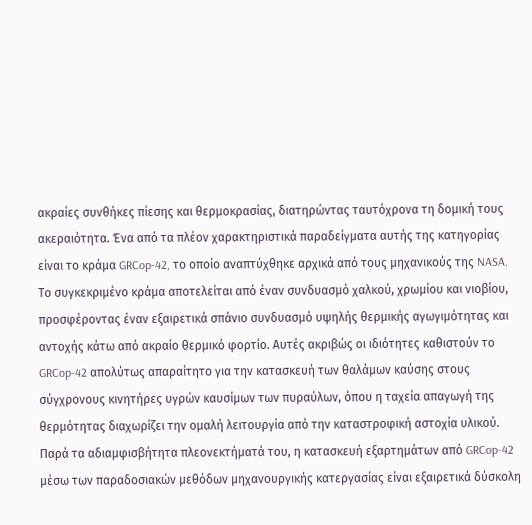ακραίες συνθήκες πίεσης και θερμοκρασίας, διατηρώντας ταυτόχρονα τη δομική τους ακεραιότητα. Ένα από τα πλέον χαρακτηριστικά παραδείγματα αυτής της κατηγορίας είναι το κράμα GRCop-42, το οποίο αναπτύχθηκε αρχικά από τους μηχανικούς της NASA. Το συγκεκριμένο κράμα αποτελείται από έναν συνδυασμό χαλκού, χρωμίου και νιοβίου, προσφέροντας έναν εξαιρετικά σπάνιο συνδυασμό υψηλής θερμικής αγωγιμότητας και αντοχής κάτω από ακραίο θερμικό φορτίο. Αυτές ακριβώς οι ιδιότητες καθιστούν το GRCop-42 απολύτως απαραίτητο για την κατασκευή των θαλάμων καύσης στους σύγχρονους κινητήρες υγρών καυσίμων των πυραύλων, όπου η ταχεία απαγωγή της θερμότητας διαχωρίζει την ομαλή λειτουργία από την καταστροφική αστοχία υλικού.
Παρά τα αδιαμφισβήτητα πλεονεκτήματά του, η κατασκευή εξαρτημάτων από GRCop-42 μέσω των παραδοσιακών μεθόδων μηχανουργικής κατεργασίας είναι εξαιρετικά δύσκολη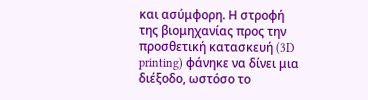και ασύμφορη. Η στροφή της βιομηχανίας προς την προσθετική κατασκευή (3D printing) φάνηκε να δίνει μια διέξοδο, ωστόσο το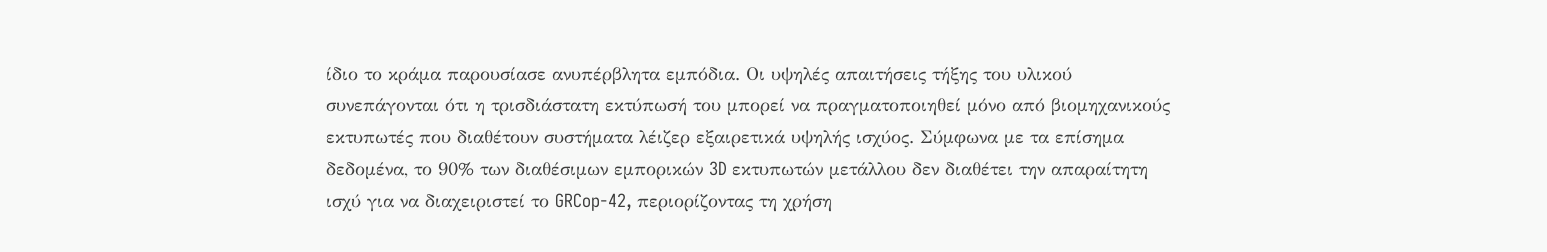ίδιο το κράμα παρουσίασε ανυπέρβλητα εμπόδια. Οι υψηλές απαιτήσεις τήξης του υλικού συνεπάγονται ότι η τρισδιάστατη εκτύπωσή του μπορεί να πραγματοποιηθεί μόνο από βιομηχανικούς εκτυπωτές που διαθέτουν συστήματα λέιζερ εξαιρετικά υψηλής ισχύος. Σύμφωνα με τα επίσημα δεδομένα, το 90% των διαθέσιμων εμπορικών 3D εκτυπωτών μετάλλου δεν διαθέτει την απαραίτητη ισχύ για να διαχειριστεί το GRCop-42, περιορίζοντας τη χρήση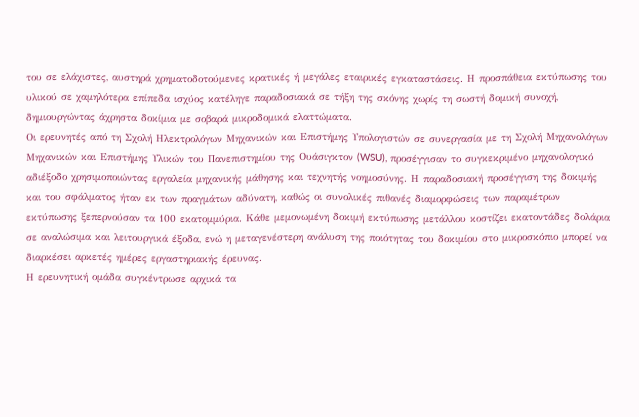του σε ελάχιστες, αυστηρά χρηματοδοτούμενες κρατικές ή μεγάλες εταιρικές εγκαταστάσεις. Η προσπάθεια εκτύπωσης του υλικού σε χαμηλότερα επίπεδα ισχύος κατέληγε παραδοσιακά σε τήξη της σκόνης χωρίς τη σωστή δομική συνοχή, δημιουργώντας άχρηστα δοκίμια με σοβαρά μικροδομικά ελαττώματα.
Οι ερευνητές από τη Σχολή Ηλεκτρολόγων Μηχανικών και Επιστήμης Υπολογιστών σε συνεργασία με τη Σχολή Μηχανολόγων Μηχανικών και Επιστήμης Υλικών του Πανεπιστημίου της Ουάσιγκτον (WSU), προσέγγισαν το συγκεκριμένο μηχανολογικό αδιέξοδο χρησιμοποιώντας εργαλεία μηχανικής μάθησης και τεχνητής νοημοσύνης. Η παραδοσιακή προσέγγιση της δοκιμής και του σφάλματος ήταν εκ των πραγμάτων αδύνατη, καθώς οι συνολικές πιθανές διαμορφώσεις των παραμέτρων εκτύπωσης ξεπερνούσαν τα 100 εκατομμύρια. Κάθε μεμονωμένη δοκιμή εκτύπωσης μετάλλου κοστίζει εκατοντάδες δολάρια σε αναλώσιμα και λειτουργικά έξοδα, ενώ η μεταγενέστερη ανάλυση της ποιότητας του δοκιμίου στο μικροσκόπιο μπορεί να διαρκέσει αρκετές ημέρες εργαστηριακής έρευνας.
Η ερευνητική ομάδα συγκέντρωσε αρχικά τα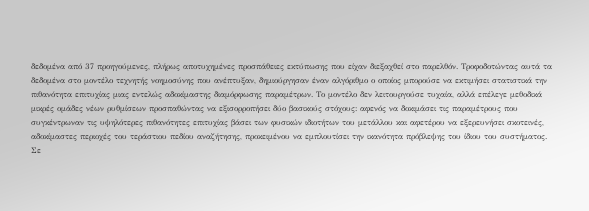δεδομένα από 37 προηγούμενες, πλήρως αποτυχημένες προσπάθειες εκτύπωσης που είχαν διεξαχθεί στο παρελθόν. Τροφοδοτώντας αυτά τα δεδομένα στο μοντέλο τεχνητής νοημοσύνης που ανέπτυξαν, δημιούργησαν έναν αλγόριθμο ο οποίος μπορούσε να εκτιμήσει στατιστικά την πιθανότητα επιτυχίας μιας εντελώς αδοκίμαστης διαμόρφωσης παραμέτρων. Το μοντέλο δεν λειτουργούσε τυχαία, αλλά επέλεγε μεθοδικά μικρές ομάδες νέων ρυθμίσεων προσπαθώντας να εξισορροπήσει δύο βασικούς στόχους: αφενός να δοκιμάσει τις παραμέτρους που συγκέντρωναν τις υψηλότερες πιθανότητες επιτυχίας βάσει των φυσικών ιδιοτήτων του μετάλλου και αφετέρου να εξερευνήσει σκοτεινές, αδοκίμαστες περιοχές του τεράστιου πεδίου αναζήτησης, προκειμένου να εμπλουτίσει την ικανότητα πρόβλεψης του ίδιου του συστήματος.
Σε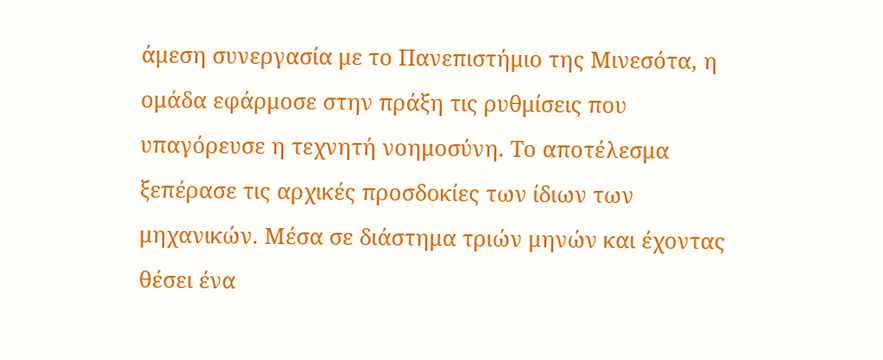άμεση συνεργασία με το Πανεπιστήμιο της Μινεσότα, η ομάδα εφάρμοσε στην πράξη τις ρυθμίσεις που υπαγόρευσε η τεχνητή νοημοσύνη. Το αποτέλεσμα ξεπέρασε τις αρχικές προσδοκίες των ίδιων των μηχανικών. Μέσα σε διάστημα τριών μηνών και έχοντας θέσει ένα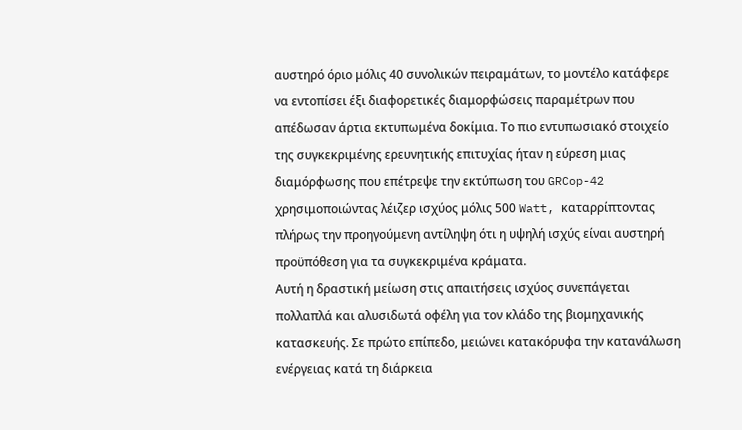αυστηρό όριο μόλις 40 συνολικών πειραμάτων, το μοντέλο κατάφερε να εντοπίσει έξι διαφορετικές διαμορφώσεις παραμέτρων που απέδωσαν άρτια εκτυπωμένα δοκίμια. Το πιο εντυπωσιακό στοιχείο της συγκεκριμένης ερευνητικής επιτυχίας ήταν η εύρεση μιας διαμόρφωσης που επέτρεψε την εκτύπωση του GRCop-42 χρησιμοποιώντας λέιζερ ισχύος μόλις 500 Watt, καταρρίπτοντας πλήρως την προηγούμενη αντίληψη ότι η υψηλή ισχύς είναι αυστηρή προϋπόθεση για τα συγκεκριμένα κράματα.
Αυτή η δραστική μείωση στις απαιτήσεις ισχύος συνεπάγεται πολλαπλά και αλυσιδωτά οφέλη για τον κλάδο της βιομηχανικής κατασκευής. Σε πρώτο επίπεδο, μειώνει κατακόρυφα την κατανάλωση ενέργειας κατά τη διάρκεια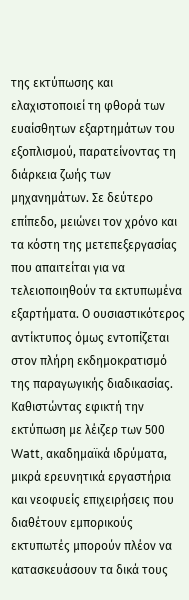της εκτύπωσης και ελαχιστοποιεί τη φθορά των ευαίσθητων εξαρτημάτων του εξοπλισμού, παρατείνοντας τη διάρκεια ζωής των μηχανημάτων. Σε δεύτερο επίπεδο, μειώνει τον χρόνο και τα κόστη της μετεπεξεργασίας που απαιτείται για να τελειοποιηθούν τα εκτυπωμένα εξαρτήματα. Ο ουσιαστικότερος αντίκτυπος όμως εντοπίζεται στον πλήρη εκδημοκρατισμό της παραγωγικής διαδικασίας. Καθιστώντας εφικτή την εκτύπωση με λέιζερ των 500 Watt, ακαδημαϊκά ιδρύματα, μικρά ερευνητικά εργαστήρια και νεοφυείς επιχειρήσεις που διαθέτουν εμπορικούς εκτυπωτές μπορούν πλέον να κατασκευάσουν τα δικά τους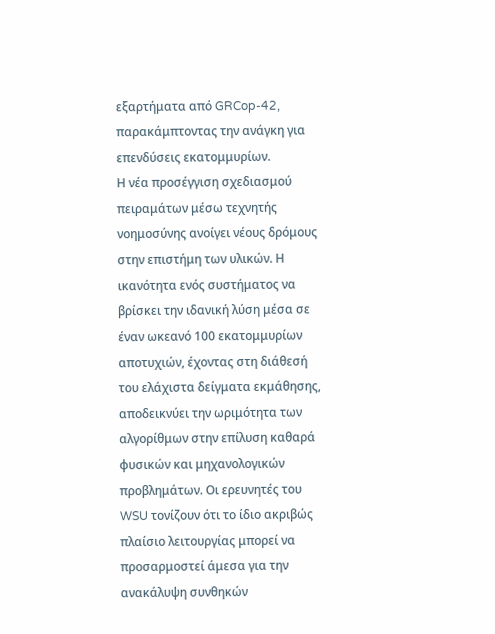εξαρτήματα από GRCop-42, παρακάμπτοντας την ανάγκη για επενδύσεις εκατομμυρίων.
Η νέα προσέγγιση σχεδιασμού πειραμάτων μέσω τεχνητής νοημοσύνης ανοίγει νέους δρόμους στην επιστήμη των υλικών. Η ικανότητα ενός συστήματος να βρίσκει την ιδανική λύση μέσα σε έναν ωκεανό 100 εκατομμυρίων αποτυχιών, έχοντας στη διάθεσή του ελάχιστα δείγματα εκμάθησης, αποδεικνύει την ωριμότητα των αλγορίθμων στην επίλυση καθαρά φυσικών και μηχανολογικών προβλημάτων. Οι ερευνητές του WSU τονίζουν ότι το ίδιο ακριβώς πλαίσιο λειτουργίας μπορεί να προσαρμοστεί άμεσα για την ανακάλυψη συνθηκών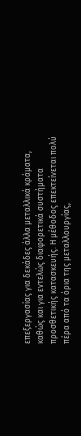επεξεργασίας για δεκάδες άλλα μεταλλικά κράματα, καθώς και για εντελώς διαφορετικά συστήματα προσθετικής κατασκευής. Η μέθοδος επεκτείνεται πολύ πέρα από τα όρια της μεταλλουργίας,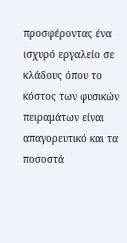προσφέροντας ένα ισχυρό εργαλείο σε κλάδους όπου το κόστος των φυσικών πειραμάτων είναι απαγορευτικό και τα ποσοστά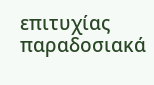επιτυχίας παραδοσιακά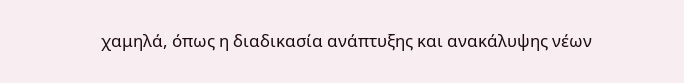χαμηλά, όπως η διαδικασία ανάπτυξης και ανακάλυψης νέων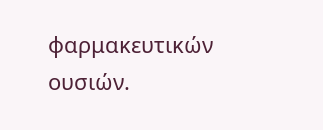φαρμακευτικών ουσιών.